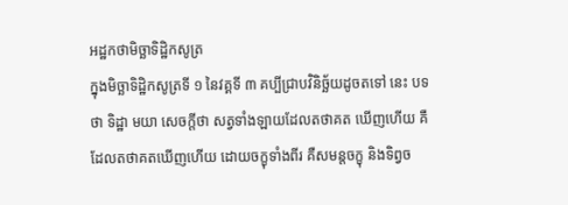អដ្ឋកថាមិច្ឆាទិដ្ឋិកសូត្រ
ក្នុងមិច្ឆាទិដ្ឋិកសូត្រទី ១ នៃវគ្គទី ៣ គប្បីជ្រាបវិនិច្ឆ័យដូចតទៅ នេះ បទថា ទិដ្ឋា មយា សេចក្តីថា សត្វទាំងឡាយដែលតថាគត ឃើញហើយ គឺដែលតថាគតឃើញហើយ ដោយចក្ខុទាំងពីរ គឺសមន្តចក្ខុ និងទិព្វច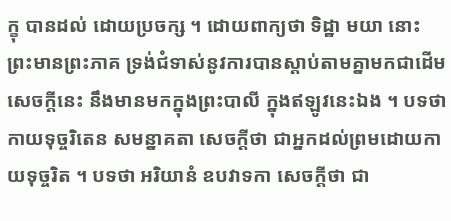ក្ខុ បានដល់ ដោយប្រចក្ស ។ ដោយពាក្យថា ទិដ្ឋា មយា នោះ ព្រះមានព្រះភាគ ទ្រង់ជំទាស់នូវការបានស្តាប់តាមគ្នាមកជាដើម សេចក្តីនេះ នឹងមានមកក្នុងព្រះបាលី ក្នុងឥឡូវនេះឯង ។ បទថា កាយទុច្ចរិតេន សមន្នាគតា សេចក្តីថា ជាអ្នកដល់ព្រមដោយកាយទុច្ចរិត ។ បទថា អរិយានំ ឧបវាទកា សេចក្តីថា ជា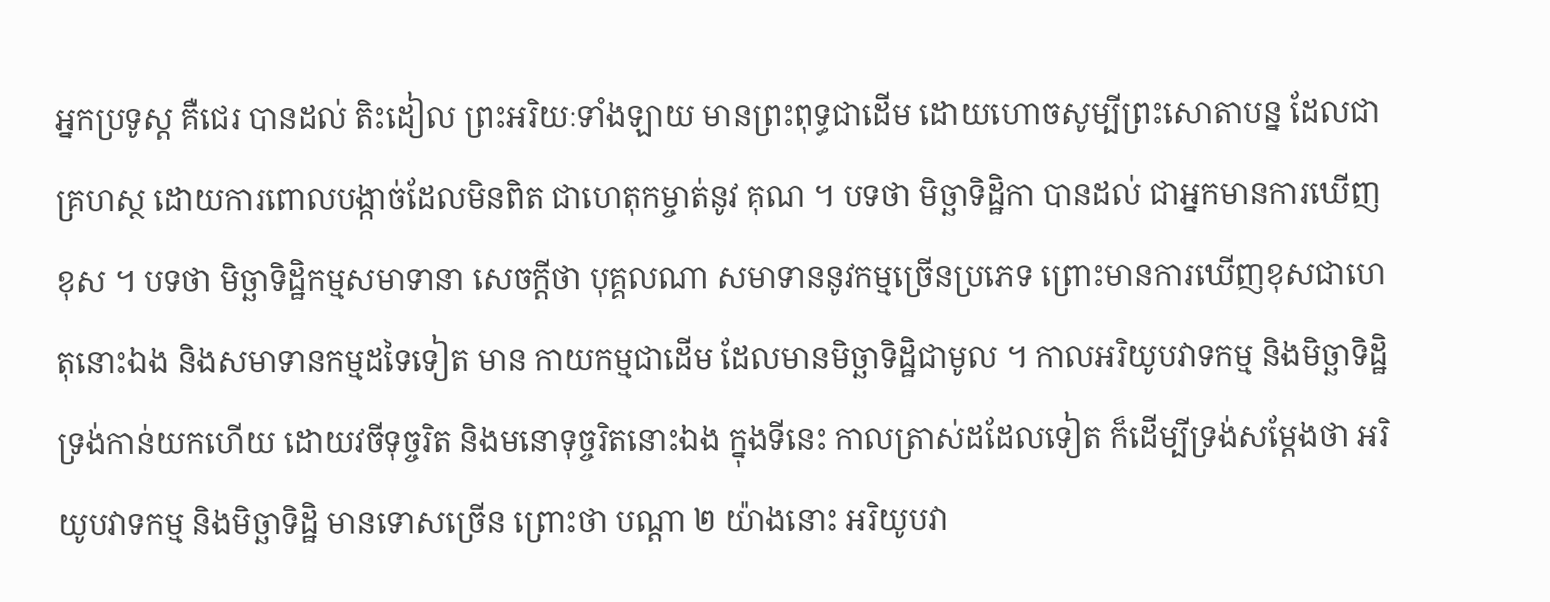អ្នកប្រទូស្ត គឺជេរ បានដល់ តិះដៀល ព្រះអរិយៈទាំងឡាយ មានព្រះពុទ្ធជាដើម ដោយហោចសូម្បីព្រះសោតាបន្ន ដែលជាគ្រហស្ថ ដោយការពោលបង្កាច់ដែលមិនពិត ជាហេតុកម្ចាត់នូវ គុណ ។ បទថា មិច្ឆាទិដ្ឋិកា បានដល់ ជាអ្នកមានការឃើញខុស ។ បទថា មិច្ឆាទិដ្ឋិកម្មសមាទានា សេចក្តីថា បុគ្គលណា សមាទាននូវកម្មច្រើនប្រភេទ ព្រោះមានការឃើញខុសជាហេតុនោះឯង និងសមាទានកម្មដទៃទៀត មាន កាយកម្មជាដើម ដែលមានមិច្ឆាទិដ្ឋិជាមូល ។ កាលអរិយូបវាទកម្ម និងមិច្ឆាទិដ្ឋិ ទ្រង់កាន់យកហើយ ដោយវចីទុច្ចរិត និងមនោទុច្ចរិតនោះឯង ក្នុងទីនេះ កាលត្រាស់ដដែលទៀត ក៏ដើម្បីទ្រង់សម្តែងថា អរិយូបវាទកម្ម និងមិច្ឆាទិដ្ឋិ មានទោសច្រើន ព្រោះថា បណ្តា ២ យ៉ាងនោះ អរិយូបវា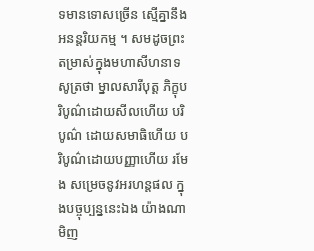ទមានទោសច្រើន ស្មើគ្នានឹងអនន្តរិយកម្ម ។ សមដូចព្រះតម្រាស់ក្នុងមហាសីហនាទសូត្រថា ម្នាលសារីបុត្ត ភិក្ខុបរិបូណ៌ដោយសីលហើយ បរិបូណ៌ ដោយសមាធិហើយ បរិបូណ៌ដោយបញ្ញាហើយ រមែង សម្រេចនូវអរហន្តផល ក្នុងបច្ចុប្បន្ននេះឯង យ៉ាងណាមិញ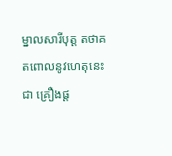ម្នាលសារីបុត្ត តថាគតពោលនូវហេតុនេះ ជា គ្រឿងផ្ត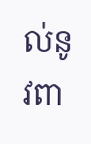ល់នូវពា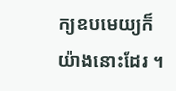ក្យឧបមេយ្យក៏យ៉ាងនោះដែរ ។